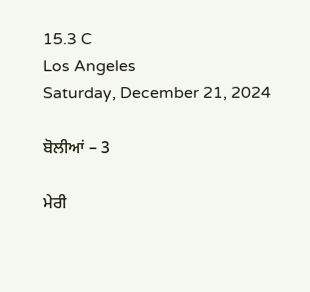15.3 C
Los Angeles
Saturday, December 21, 2024

ਬੋਲੀਆਂ – 3

ਮੇਰੀ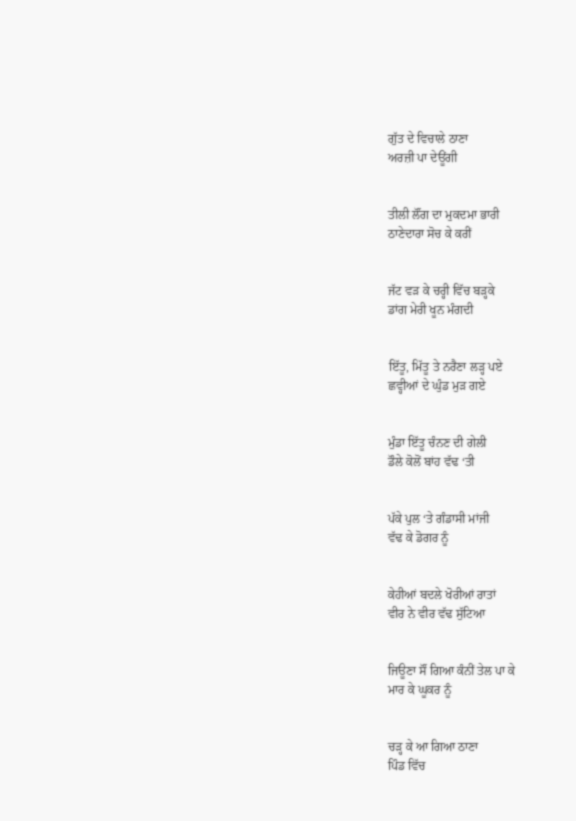ਗੁੱਤ ਦੇ ਵਿਚਾਲੇ ਠਾਣਾ
ਅਰਜ਼ੀ ਪਾ ਦੇਊਂਗੀ


ਤੀਲੀ ਲੌਂਗ ਦਾ ਮੁਕਦਮਾ ਭਾਰੀ
ਠਾਣੇਦਾਰਾ ਸੋਚ ਕੇ ਕਰੀਂ


ਜੱਟ ਵੜ ਕੇ ਚਰ੍ਹੀ ਵਿੱਚ ਬੜ੍ਹਕੇ
ਡਾਂਗ ਮੇਰੀ ਖੂਨ ਮੰਗਦੀ


ਇੱਤੂ, ਮਿੱਤੂ ਤੇ ਨਰੈਣਾ ਲੜ੍ਹ ਪਏ
ਛਵ੍ਹੀਆਂ ਦੇ ਘੁੰਡ ਮੁੜ ਗਏ


ਮੁੰਡਾ ਇੱਤੂ ਚੰਨਣ ਦੀ ਗੇਲੀ
ਡੌਲੇ ਕੋਲੋਂ ਬਾਂਹ ਵੱਢ ‘ਤੀ


ਪੱਕੇ ਪੁਲ ‘ਤੇ ਗੰਡਾਸੀ ਮਾਂਜੀ
ਵੱਢ ਕੇ ਡੋਗਰ ਨੂੰ


ਕੇਹੀਆਂ ਬਦਲੇ ਖੋਰੀਆਂ ਰਾਤਾਂ
ਵੀਰ ਨੇ ਵੀਰ ਵੱਢ ਸੁੱਟਿਆ


ਜਿਊਣਾ ਸੌਂ ਗਿਆ ਕੰਨੀਂ ਤੇਲ ਪਾ ਕੇ
ਮਾਰ ਕੇ ਘੂਕਰ ਨੂੰ


ਚੜ੍ਹ ਕੇ ਆ ਗਿਆ ਠਾਣਾ
ਪਿੰਡ ਵਿੱਚ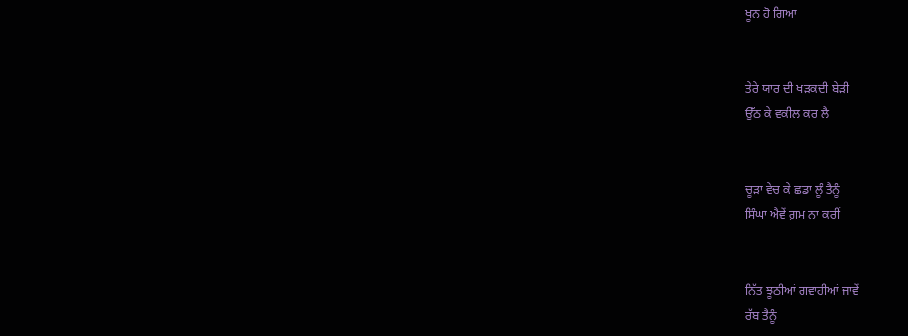ਖੂਨ ਹੋ ਗਿਆ


ਤੇਰੇ ਯਾਰ ਦੀ ਖੜਕਦੀ ਬੇੜੀ
ਉੱਠ ਕੇ ਵਕੀਲ ਕਰ ਲੈ


ਚੂੜਾ ਵੇਚ ਕੇ ਛਡਾ ਲੂੰ ਤੈਨੂੰ
ਸਿੰਘਾ ਐਵੇਂ ਗ਼ਮ ਨਾ ਕਰੀਂ


ਨਿੱਤ ਝੂਠੀਆਂ ਗਵਾਹੀਆਂ ਜਾਵੇਂ
ਰੱਬ ਤੈਨੂੰ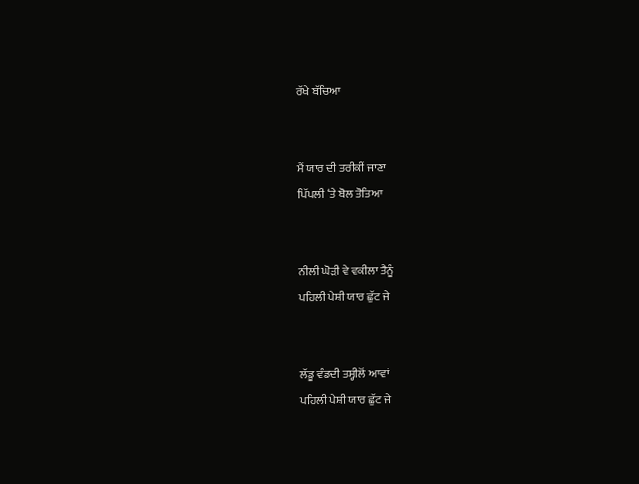ਰੱਖੇ ਬੱਚਿਆ


ਮੈਂ ਯਾਰ ਦੀ ਤਰੀਕੀਂ ਜਾਣਾ
ਪਿੱਪਲੀ ‘ਤੇ ਬੋਲ ਤੋਤਿਆ


ਨੀਲੀ ਘੋੜੀ ਵੇ ਵਕੀਲਾ ਤੈਨੂੰ
ਪਹਿਲੀ ਪੇਸ਼ੀ ਯਾਰ ਛੁੱਟ ਜੇ


ਲੱਡੂ ਵੰਡਦੀ ਤਸ੍ਹੀਲੋਂ ਆਵਾਂ
ਪਹਿਲੀ ਪੇਸ਼ੀ ਯਾਰ ਛੁੱਟ ਜੇ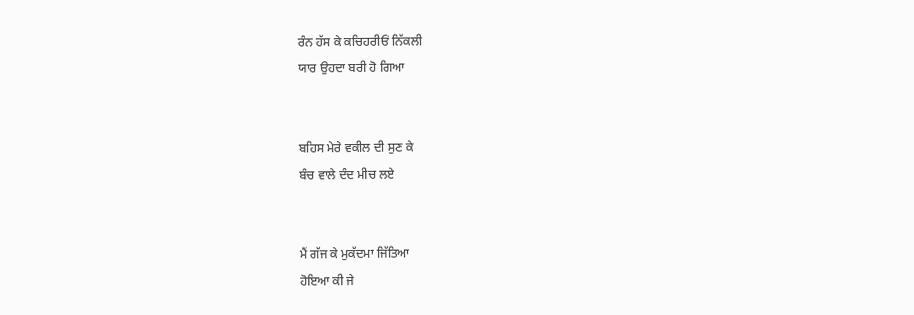ਰੰਨ ਹੱਸ ਕੇ ਕਚਿਹਰੀਓਂ ਨਿੱਕਲੀ
ਯਾਰ ਉਹਦਾ ਬਰੀ ਹੋ ਗਿਆ


ਬਹਿਸ ਮੇਰੇ ਵਕੀਲ ਦੀ ਸੁਣ ਕੇ
ਬੰਚ ਵਾਲੇ ਦੰਦ ਮੀਚ ਲਏ


ਮੈਂ ਗੱਜ ਕੇ ਮੁਕੱਦਮਾ ਜਿੱਤਿਆ
ਹੋਇਆ ਕੀ ਜੇ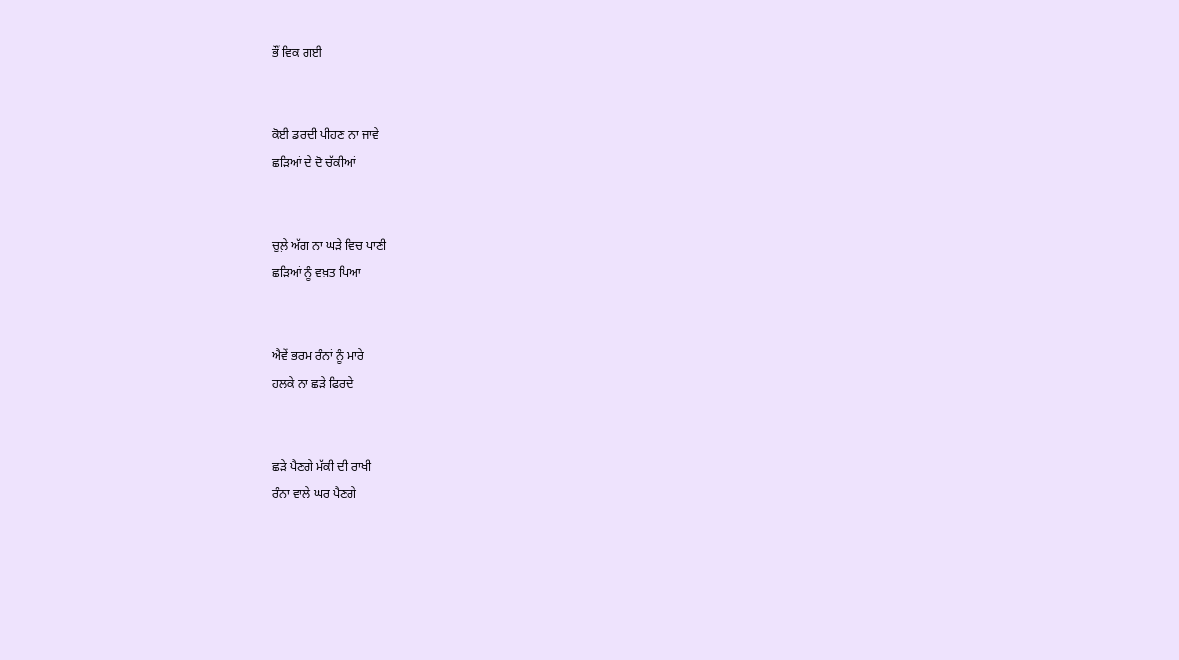ਭੌਂ ਵਿਕ ਗਈ


ਕੋਈ ਡਰਦੀ ਪੀਹਣ ਨਾ ਜਾਵੇ
ਛੜਿਆਂ ਦੇ ਦੋ ਚੱਕੀਆਂ


ਚੁਲ਼ੇ ਅੱਗ ਨਾ ਘੜੇ ਵਿਚ ਪਾਣੀ
ਛੜਿਆਂ ਨੂੰ ਵਖ਼ਤ ਪਿਆ


ਐਵੇਂ ਭਰਮ ਰੰਨਾਂ ਨੂੰ ਮਾਰੇ
ਹਲਕੇ ਨਾ ਛੜੇ ਫਿਰਦੇ


ਛੜੇ ਪੈਣਗੇ ਮੱਕੀ ਦੀ ਰਾਖੀ
ਰੰਨਾ ਵਾਲੇ ਘਰ ਪੈਣਗੇ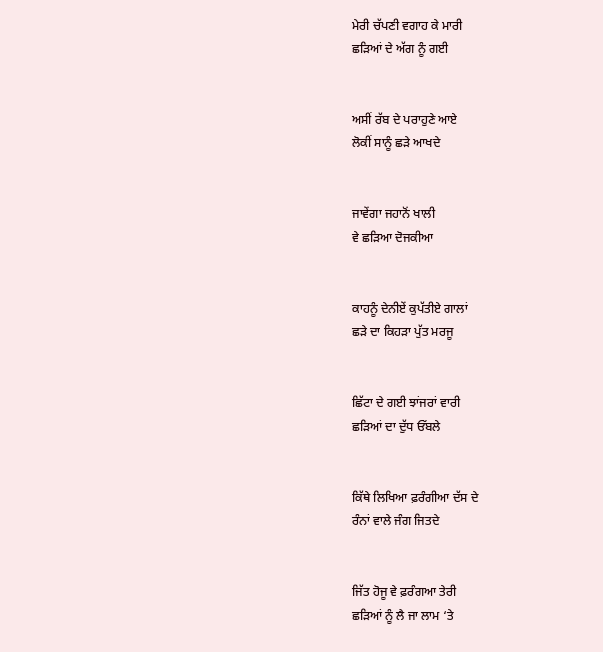ਮੇਰੀ ਚੱਪਣੀ ਵਗਾਹ ਕੇ ਮਾਰੀ
ਛੜਿਆਂ ਦੇ ਅੱਗ ਨੂੰ ਗਈ


ਅਸੀਂ ਰੱਬ ਦੇ ਪਰਾਹੁਣੇ ਆਏ
ਲੋਕੀਂ ਸਾਨੂੰ ਛੜੇ ਆਖਦੇ


ਜਾਵੇਂਗਾ ਜਹਾਨੋਂ ਖਾਲੀ
ਵੇ ਛੜਿਆ ਦੋਜਕੀਆ


ਕਾਹਨੂੰ ਦੇਨੀਏਂ ਕੁਪੱਤੀਏ ਗਾਲਾਂ
ਛੜੇ ਦਾ ਕਿਹੜਾ ਪੁੱਤ ਮਰਜੂ


ਛਿੱਟਾ ਦੇ ਗਈ ਝਾਂਜਰਾਂ ਵਾਰੀ
ਛੜਿਆਂ ਦਾ ਦੁੱਧ ਓੱਬਲੇ


ਕਿੱਥੇ ਲਿਖਿਆ ਫ਼ਰੰਗੀਆ ਦੱਸ ਦੇ
ਰੰਨਾਂ ਵਾਲੇ ਜੰਗ ਜਿਤਦੇ


ਜਿੱਤ ਹੋਜੂ ਵੇ ਫ਼ਰੰਗਆ ਤੇਰੀ
ਛੜਿਆਂ ਨੂੰ ਲੈ ਜਾ ਲਾਮ ‘ਤੇ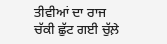ਤੀਵੀਆਂ ਦਾ ਰਾਜ
ਚੱਕੀ ਛੁੱਟ ਗਈ ਚੁੱਲ਼ੇ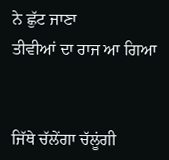ਨੇ ਛੁੱਟ ਜਾਣਾ
ਤੀਵੀਆਂ ਦਾ ਰਾਜ ਆ ਗਿਆ


ਜਿੱਥੇ ਚੱਲੇਂਗਾ ਚੱਲੂਂਗੀ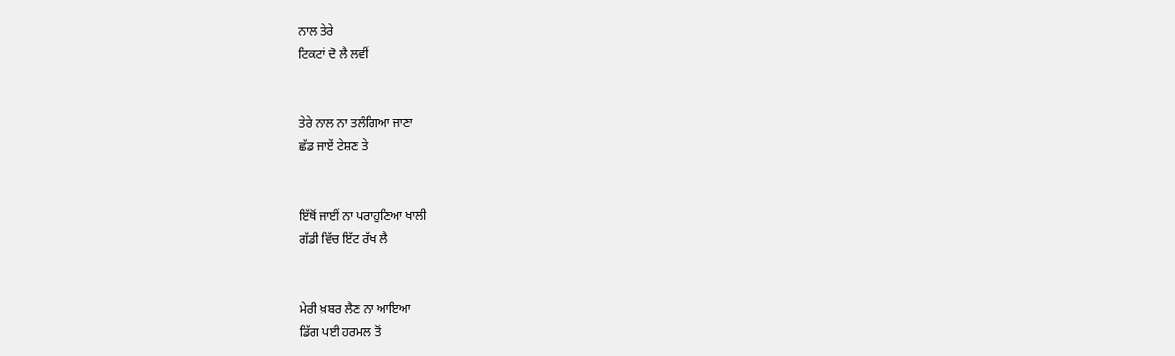ਨਾਲ ਤੇਰੇ
ਟਿਕਟਾਂ ਦੋ ਲੈ ਲਵੀਂ


ਤੇਰੇ ਨਾਲ ਨਾ ਤਲੰਗਿਆ ਜਾਣਾ
ਛੱਡ ਜਾਏਂ ਟੇਸ਼ਣ ਤੇ


ਇੱਥੋਂ ਜਾਈਂ ਨਾ ਪਰਾਹੁਣਿਆ ਖਾਲੀ
ਗੱਡੀ ਵਿੱਚ ਇੱਟ ਰੱਖ ਲੈ


ਮੇਰੀ ਖ਼ਬਰ ਲੈਣ ਨਾ ਆਇਆ
ਡਿੱਗ ਪਈ ਹਰਮਲ ਤੋਂ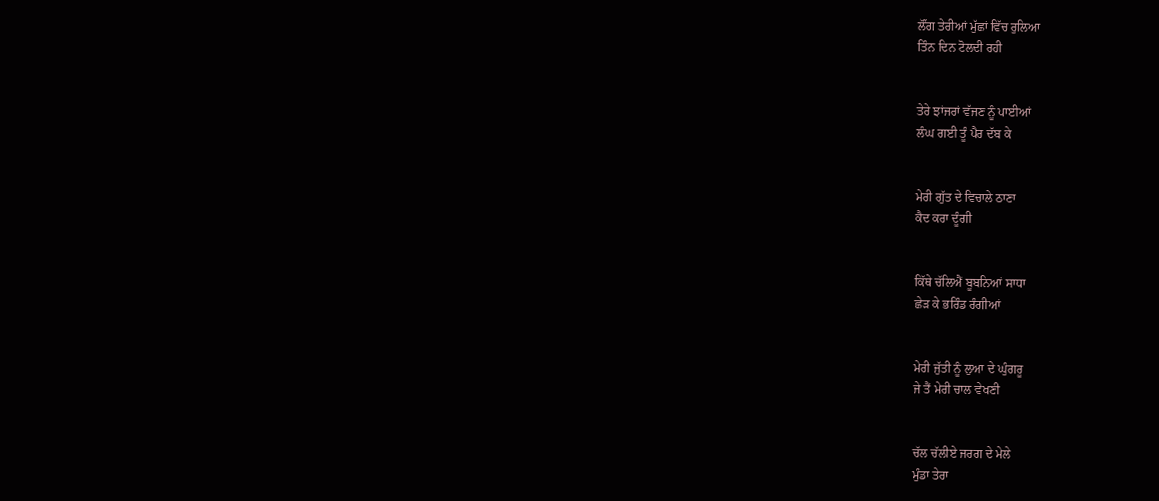ਲੌਂਗ ਤੇਰੀਆਂ ਮੁੱਛਾਂ ਵਿੱਚ ਰੁਲਿਆ
ਤਿੰਨ ਦਿਨ ਟੋਲਦੀ ਰਹੀ


ਤੇਰੇ ਝਾਂਜਰਾਂ ਵੱਜਣ ਨੂੰ ਪਾਈਆਂ
ਲੰਘ ਗਈ ਤੂੰ ਪੈਰ ਦੱਬ ਕੇ


ਮੇਰੀ ਗੁੱਤ ਦੇ ਵਿਚਾਲੇ ਠਾਣਾ
ਕੈਦ ਕਰਾ ਦੂੰਗੀ


ਕਿੱਥੇ ਚੱਲਿਐਂ ਬੂਬਨਿਆਂ ਸਾਧਾ
ਛੇੜ ਕੇ ਭਰਿੰਡ ਰੰਗੀਆਂ


ਮੇਰੀ ਜੁੱਤੀ ਨੂੰ ਲੁਆ ਦੇ ਘੁੰਗਰੂ
ਜੇ ਤੈਂ ਮੇਰੀ ਚਾਲ ਵੇਖਣੀ


ਚੱਲ ਚੱਲੀਏ ਜਰਗ ਦੇ ਮੇਲੇ
ਮੁੰਡਾ ਤੇਰਾ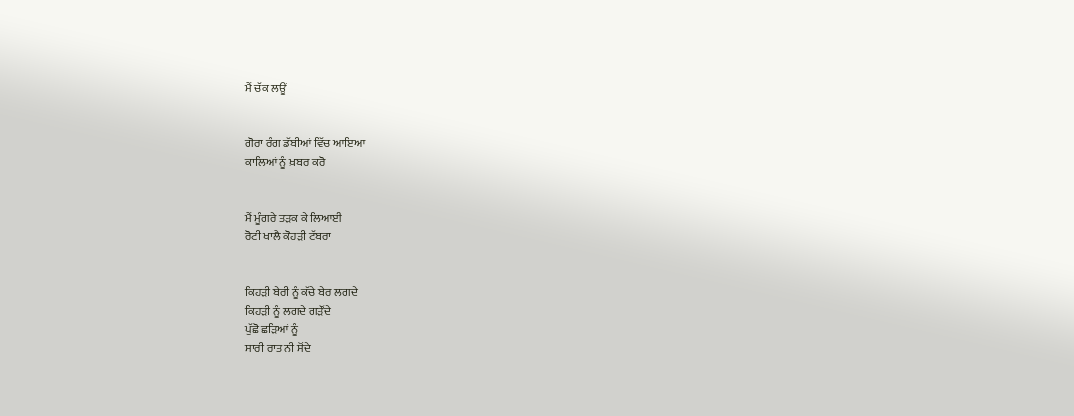ਮੈਂ ਚੱਕ ਲਊਂ


ਗੋਰਾ ਰੰਗ ਡੱਬੀਆਂ ਵਿੱਚ ਆਇਆ
ਕਾਲਿਆਂ ਨੂੰ ਖ਼ਬਰ ਕਰੋ


ਮੈਂ ਮੂੰਗਰੇ ਤੜਕ ਕੇ ਲਿਆਈ
ਰੋਟੀ ਖਾਲੈ ਕੋਹੜੀ ਟੱਬਰਾ


ਕਿਹੜੀ ਬੇਰੀ ਨੂੰ ਕੱਚੇ ਬੇਰ ਲਗਦੇ
ਕਿਹੜੀ ਨੂੰ ਲਗਦੇ ਗੜੌਂਦੇ
ਪੁੱਛੋ ਛੜਿਆਂ ਨੂੰ
ਸਾਰੀ ਰਾਤ ਨੀ ਸੋਂਦੇ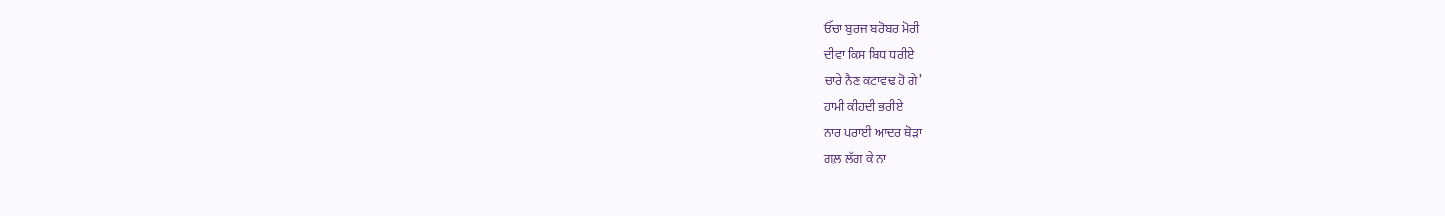ਓੱਚਾ ਬੁਰਜ ਬਰੋਬਰ ਮੋਰੀ
ਦੀਵਾ ਕਿਸ ਬਿਧ ਧਰੀਏ
ਚਾਰੇ ਨੈਣ ਕਟਾਵਢ ਹੋ ਗੇ’
ਹਾਮੀ ਕੀਹਦੀ ਭਰੀਏ
ਨਾਰ ਪਰਾਈ ਆਦਰ ਥੋੜਾ
ਗਲ਼ ਲੱਗ ਕੇ ਨਾ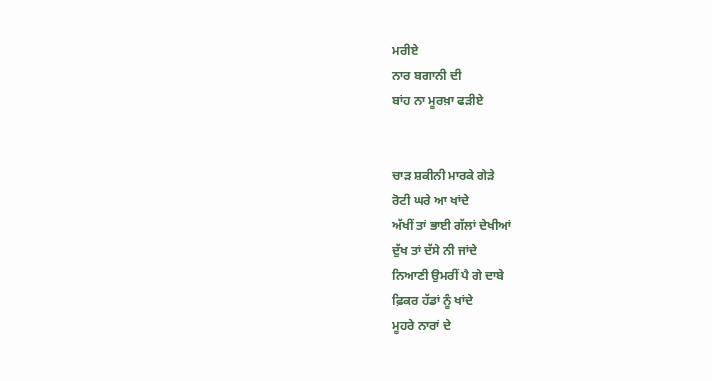ਮਰੀਏ
ਨਾਰ ਬਗਾਨੀ ਦੀ
ਬਾਂਹ ਨਾ ਮੂਰਖ਼ਾ ਫੜੀਏ


ਚਾੜ ਸ਼ਕੀਨੀ ਮਾਰਕੇ ਗੇੜੇ
ਰੋਟੀ ਘਰੇ ਆ ਖਾਂਦੇ
ਅੱਖੀਂ ਤਾਂ ਭਾਈ ਗੱਲਾਂ ਦੇਖੀਆਂ
ਦੁੱਖ ਤਾਂ ਦੱਸੇ ਨੀ ਜਾਂਦੇ
ਨਿਆਣੀ ਉਮਰੀਂ ਪੈ ਗੇ ਦਾਬੇ
ਫ਼ਿਕਰ ਹੱਡਾਂ ਨੂੰ ਖਾਂਦੇ
ਮੂਹਰੇ ਨਾਰਾਂ ਦੇ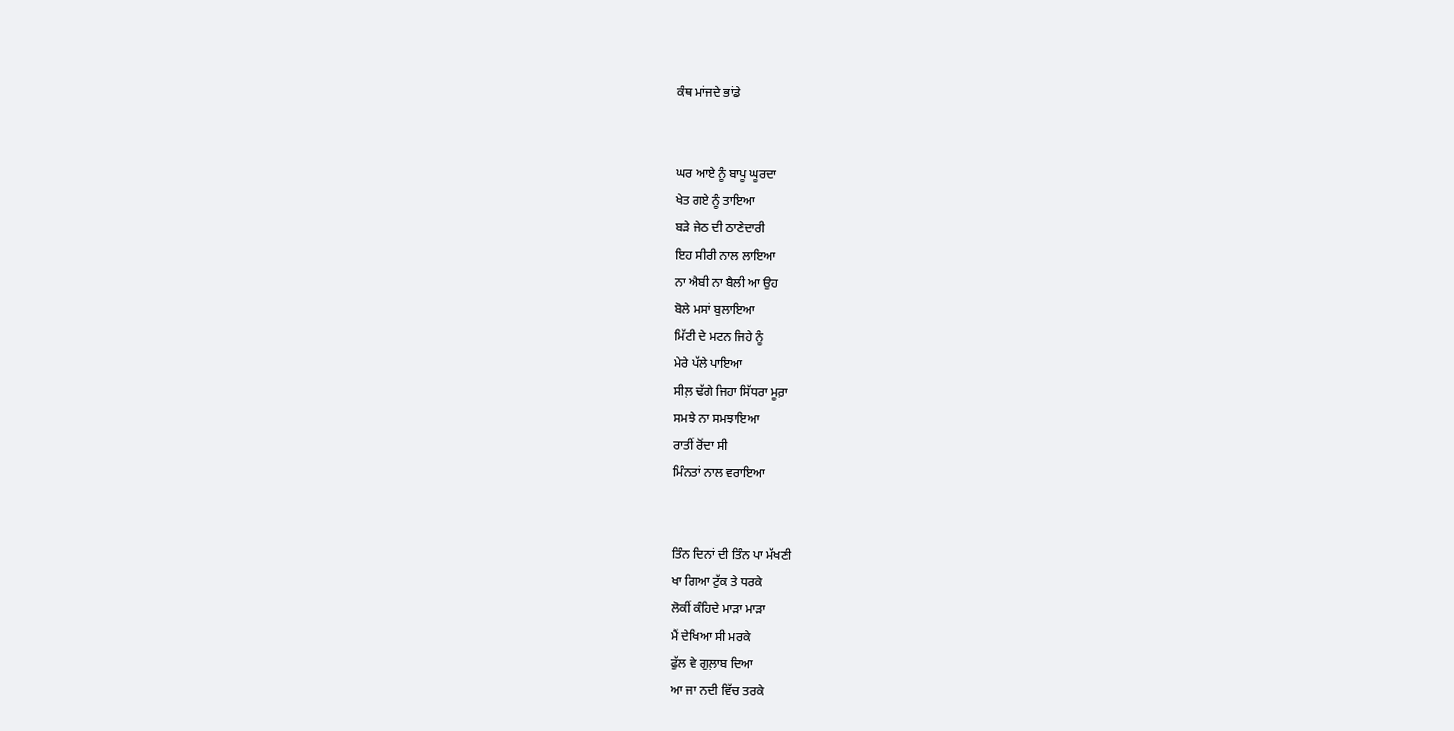ਕੰਥ ਮਾਂਜਦੇ ਭਾਂਡੇ


ਘਰ ਆਏ ਨੂੰ ਬਾਪੂ ਘੂਰਦਾ
ਖੇਤ ਗਏ ਨੂੰ ਤਾਇਆ
ਬੜੇ ਜੇਠ ਦੀ ਠਾਣੇਦਾਰੀ
ਇਹ ਸੀਰੀ ਨਾਲ ਲਾਇਆ
ਨਾ ਐਬੀ ਨਾ ਬੈਲੀ ਆ ਉਹ
ਬੋਲੇ ਮਸਾਂ ਬੁਲਾਇਆ
ਮਿੱਟੀ ਦੇ ਮਟਨ ਜਿਹੇ ਨੂੰ
ਮੇਰੇ ਪੱਲੇ ਪਾਇਆ
ਸੀਲ਼ ਢੱਗੇ ਜਿਹਾ ਸਿੱਧਰਾ ਮੂਰ਼ਾ
ਸਮਝੇ ਨਾ ਸਮਝਾਇਆ
ਰਾਤੀਂ ਰੋਂਦਾ ਸੀ
ਮਿੰਨਤਾਂ ਨਾਲ ਵਰਾਇਆ


ਤਿੰਨ ਦਿਨਾਂ ਦੀ ਤਿੰਨ ਪਾ ਮੱਖਣੀ
ਖਾ ਗਿਆ ਟੁੱਕ ਤੇ ਧਰਕੇ
ਲੋਕੀਂ ਕੰਹਿਦੇ ਮਾੜਾ ਮਾੜਾ
ਮੈਂ ਦੇਖਿਆ ਸੀ ਮਰਕੇ
ਫੁੱਲ ਵੇ ਗੁਲ਼ਾਬ ਦਿਆ
ਆ ਜਾ ਨਦੀ ਵਿੱਚ ਤਰਕੇ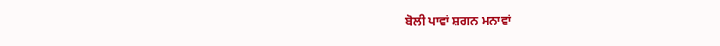ਬੋਲੀ ਪਾਵਾਂ ਸ਼ਗਨ ਮਨਾਵਾਂ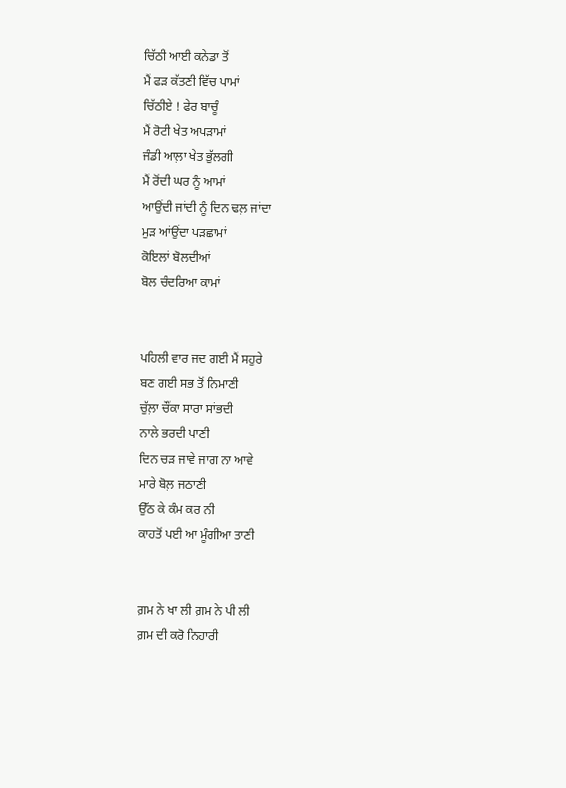ਚਿੱਠੀ ਆਈ ਕਨੇਡਾ ਤੋਂ
ਮੈਂ ਫੜ ਕੱਤਣੀ ਵਿੱਚ ਪਾਮਾਂ
ਚਿੱਠੀਏ ! ਫੇਰ ਬਾਚੂੰ
ਮੈਂ ਰੋਟੀ ਖੇਤ ਅਪੜਾਮਾਂ
ਜੰਡੀ ਆਲ਼ਾ ਖੇਤ ਭੁੱਲਗੀ
ਮੈਂ ਰੋਂਦੀ ਘਰ ਨੂੰ ਆਮਾਂ
ਆਉਂਦੀ ਜਾਂਦੀ ਨੂੰ ਦਿਨ ਢਲ਼ ਜਾਂਦਾ
ਮੁੜ ਆਂਉਂਦਾ ਪੜਛਾਮਾਂ
ਕੋਇਲਾਂ ਬੋਲਦੀਆਂ
ਬੋਲ ਚੰਦਰਿਆ ਕਾਮਾਂ


ਪਹਿਲੀ ਵਾਰ ਜਦ ਗਈ ਮੈਂ ਸਹੁਰੇ
ਬਣ ਗਈ ਸਭ ਤੋਂ ਨਿਮਾਣੀ
ਚੁੱਲ਼ਾ ਚੌਂਕਾ ਸਾਰਾ ਸਾਂਭਦੀ
ਨਾਲੇ ਭਰਦੀ ਪਾਣੀ
ਦਿਨ ਚੜ ਜਾਵੇ ਜਾਗ ਨਾ ਆਵੇ
ਮਾਰੇ ਬੋਲ਼ ਜਠਾਣੀ
ਉੱਠ ਕੇ ਕੰਮ ਕਰ ਨੀ
ਕਾਹਤੋਂ ਪਈ ਆ ਮੂੰਗੀਆ ਤਾਣੀ


ਗ਼ਮ ਨੇ ਖਾ ਲੀ ਗ਼ਮ ਨੇ ਪੀ ਲੀ
ਗ਼ਮ ਦੀ ਕਰੋ ਨਿਹਾਰੀ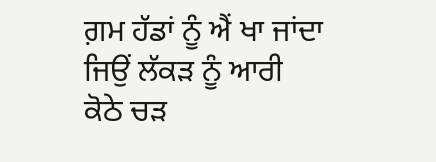ਗ਼ਮ ਹੱਡਾਂ ਨੂੰ ਐਂ ਖਾ ਜਾਂਦਾ
ਜਿਉਂ ਲੱਕੜ ਨੂੰ ਆਰੀ
ਕੋਠੇ ਚੜ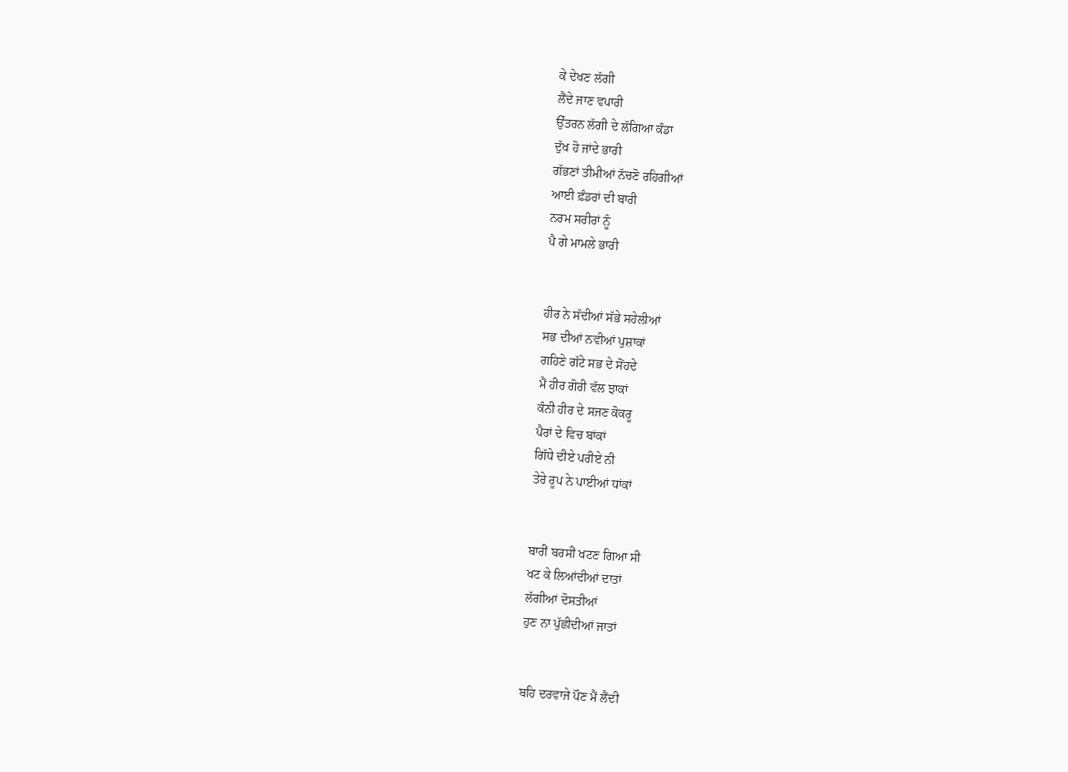ਕੇ ਦੇਖਣ ਲੱਗੀ
ਲੈਂਦੇ ਜਾਣ ਵਪਾਰੀ
ਉੱਤਰਨ ਲੱਗੀ ਦੇ ਲੱਗਿਆ ਕੰਡਾ
ਦੁੱਖ ਹੋ ਜਾਂਦੇ ਭਾਰੀ
ਗੱਭਣਾਂ ਤੀਮੀਆਂ ਨੱਚਣੋ ਰਹਿਗੀਆਂ
ਆਈ ਫ਼ੰਡਰਾਂ ਦੀ ਬਾਰੀ
ਨਰਮ ਸਰੀਰਾਂ ਨੂੰ
ਪੈ ਗੇ ਮਾਮਲੇ ਭਾਰੀ


ਹੀਰ ਨੇ ਸੱਦੀਆਂ ਸੱਭੇ ਸਹੇਲੀਆਂ
ਸਭ ਦੀਆਂ ਨਵੀਆਂ ਪੁਸ਼ਾਕਾਂ
ਗਹਿਣੇ ਗੱਟੇ ਸਭ ਦੇ ਸੋਂਹਦੇ
ਮੈਂ ਹੀਰ ਗੋਰੀ ਵੱਲ ਝਾਕਾਂ
ਕੰਨੀ ਹੀਰ ਦੇ ਸਜਣ ਕੋਕਰੂ
ਪੈਰਾਂ ਦੇ ਵਿਚ ਬਾਂਕਾਂ
ਗਿੱਧੇ ਦੀਏ ਪਰੀਏ ਨੀ
ਤੇਰੇ ਰੂਪ ਨੇ ਪਾਈਆਂ ਧਾਂਕਾਂ


ਬਾਰੀਂ ਬਰਸੀਂ ਖਟਣ ਗਿਆ ਸੀ
ਖਟ ਕੇ ਲਿਆਂਦੀਆਂ ਦਾਤਾਂ
ਲੱਗੀਆਂ ਦੋਸਤੀਆਂ
ਹੁਣ ਨਾ ਪੁੱਛੀਦੀਆਂ ਜਾਤਾਂ


ਬਹਿ ਦਰਵਾਜੇ ਪੌਣ ਮੈਂ ਲੈਂਦੀ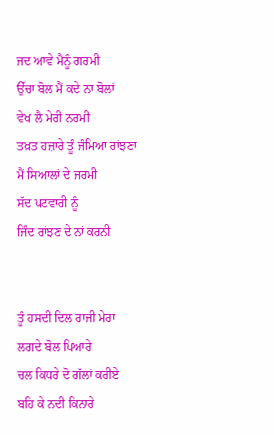ਜਦ ਆਵੇ ਮੈਨੂੰ ਗਰਮੀ
ਉੱਚਾ ਬੋਲ ਮੈਂ ਕਦੇ ਨਾ ਬੋਲਾਂ
ਵੇਖ ਲੈ ਮੇਰੀ ਨਰਮੀ
ਤਖ਼ਤ ਹਜ਼ਾਰੇ ਤੂੰ ਜੰਮਿਆ ਰਾਂਝਣਾ
ਮੈਂ ਸਿਆਲਾਂ ਦੇ ਜਰਮੀ
ਸੱਦ ਪਟਵਾਰੀ ਨੂੰ
ਜਿੰਦ ਰਾਂਝਣ ਦੇ ਨਾਂ ਕਰਨੀ


ਤੂੰ ਹਸਦੀ ਦਿਲ ਰਾਜੀ ਮੇਰਾ
ਲਗਦੇ ਬੋਲ ਪਿਆਰੇ
ਚਲ ਕਿਧਰੇ ਦੋ ਗੱਲਾਂ ਕਰੀਏ
ਬਹਿ ਕੇ ਨਦੀ ਕਿਨਾਰੇ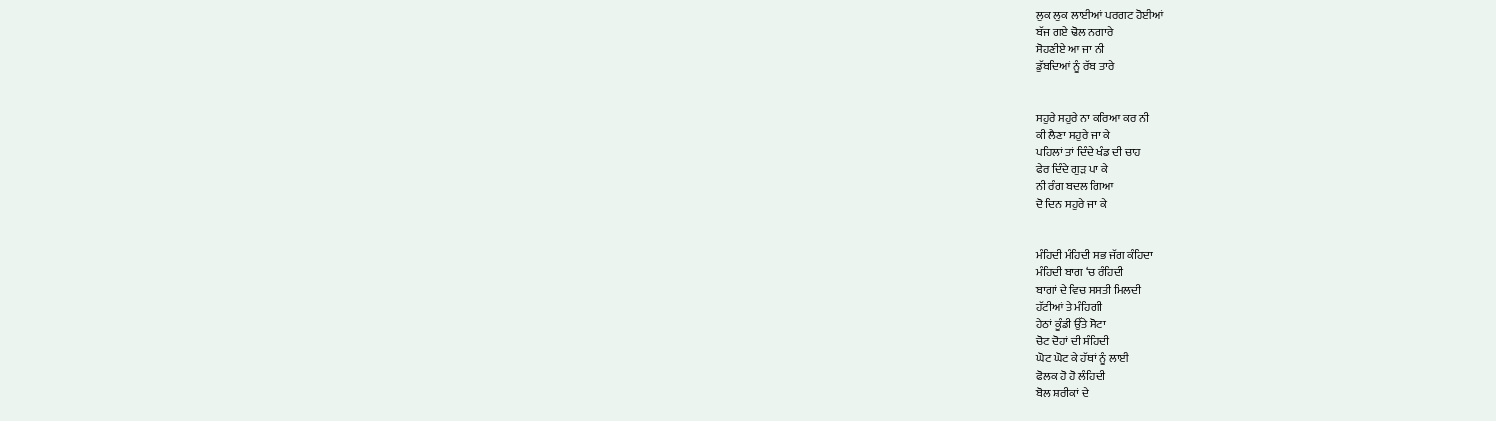ਲੁਕ ਲੁਕ ਲਾਈਆਂ ਪਰਗਟ ਹੋਈਆਂ
ਬੱਜ ਗਏ ਢੋਲ ਨਗਾਰੇ
ਸੋਹਣੀਏ ਆ ਜਾ ਨੀ
ਡੁੱਬਦਿਆਂ ਨੂੰ ਰੱਬ ਤਾਰੇ


ਸਹੁਰੇ ਸਹੁਰੇ ਨਾ ਕਰਿਆ ਕਰ ਨੀ
ਕੀ ਲੈਣਾ ਸਹੁਰੇ ਜਾ ਕੇ
ਪਹਿਲਾਂ ਤਾਂ ਦਿੰਦੇ ਖੰਡ ਦੀ ਚਾਹ
ਫੇਰ ਦਿੰਦੇ ਗੁੜ ਪਾ ਕੇ
ਨੀ ਰੰਗ ਬਦਲ ਗਿਆ
ਦੋ ਦਿਨ ਸਹੁਰੇ ਜਾ ਕੇ


ਮੰਹਿਦੀ ਮੰਹਿਦੀ ਸਭ ਜੱਗ ਕੰਹਿਦਾ
ਮੰਹਿਦੀ ਬਾਗ ‘ਚ ਰੰਹਿਦੀ
ਬਾਗਾਂ ਦੇ ਵਿਚ ਸਸਤੀ ਮਿਲਦੀ
ਹੱਟੀਆਂ ਤੇ ਮੰਹਿਗੀ
ਹੇਠਾਂ ਕੂੰਡੀ ਉੱਤੇ ਸੋਟਾ
ਚੋਟ ਦੋਹਾਂ ਦੀ ਸੰਹਿਦੀ
ਘੋਟ ਘੋਟ ਕੇ ਹੱਥਾਂ ਨੂੰ ਲਾਈ
ਫੋਲਕ ਹੋ ਹੋ ਲੰਹਿਦੀ
ਬੋਲ ਸ਼ਰੀਕਾਂ ਦੇ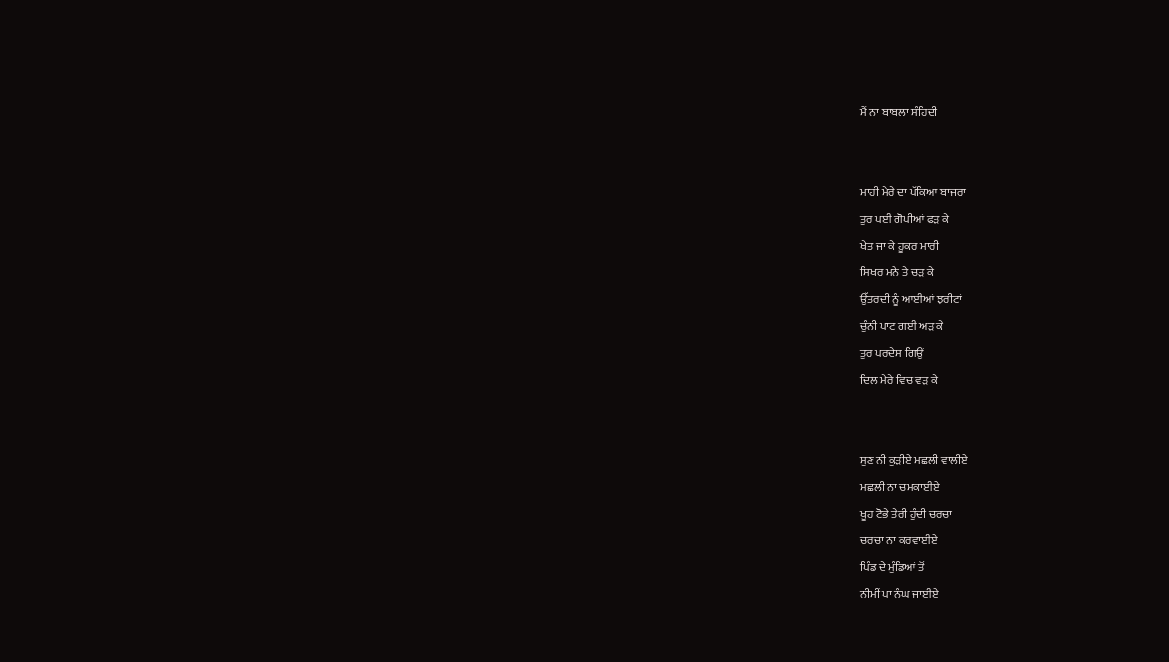ਮੈਂ ਨਾ ਬਾਬਲਾ ਸੰਹਿਦੀ


ਮਾਹੀ ਮੇਰੇ ਦਾ ਪੱਕਿਆ ਬਾਜਰਾ
ਤੁਰ ਪਈ ਗੋਪੀਆਂ ਫੜ ਕੇ
ਖੇਤ ਜਾ ਕੇ ਹੂਕਰ ਮਾਰੀ
ਸਿਖਰ ਮਨੇ ਤੇ ਚੜ ਕੇ
ਉੱਤਰਦੀ ਨੂੰ ਆਈਆਂ ਝਰੀਟਾਂ
ਚੁੰਨੀ ਪਾਟ ਗਈ ਅੜ ਕੇ
ਤੁਰ ਪਰਦੇਸ ਗਿਉਂ
ਦਿਲ ਮੇਰੇ ਵਿਚ ਵੜ ਕੇ


ਸੁਣ ਨੀ ਕੁੜੀਏ ਮਛਲੀ ਵਾਲੀਏ
ਮਛਲੀ ਨਾ ਚਮਕਾਈਏ
ਖੂਹ ਟੋਭੇ ਤੇਰੀ ਹੁੰਦੀ ਚਰਚਾ
ਚਰਚਾ ਨਾ ਕਰਵਾਈਏ
ਪਿੰਡ ਦੇ ਮੁੰਡਿਆਂ ਤੋਂ
ਨੀਮੀਂ ਪਾ ਨੰਘ ਜਾਈਏ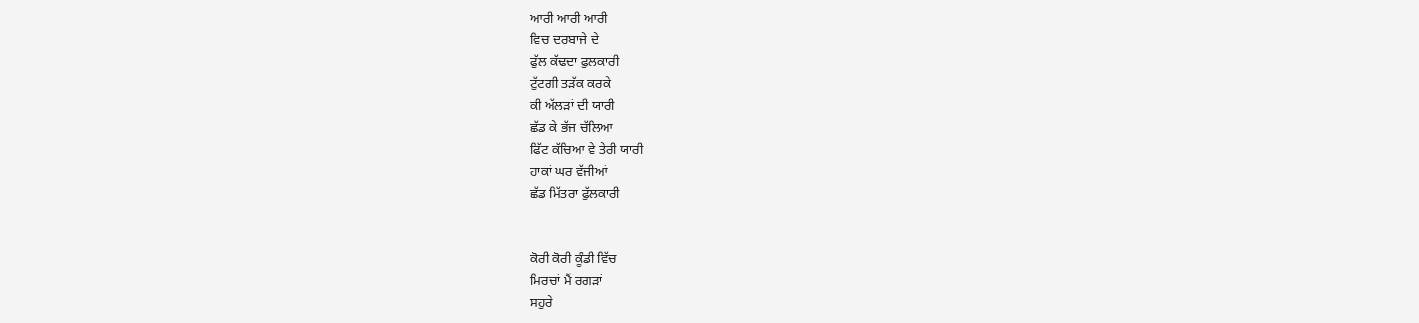ਆਰੀ ਆਰੀ ਆਰੀ
ਵਿਚ ਦਰਬਾਜੇ ਦੇ
ਫੁੱਲ ਕੱਢਦਾ ਫੁਲਕਾਰੀ
ਟੁੱਟਗੀ ਤੜੱਕ ਕਰਕੇ
ਕੀ ਅੱਲੜਾਂ ਦੀ ਯਾਰੀ
ਛੱਡ ਕੇ ਭੱਜ ਚੱਲਿਆ
ਫਿੱਟ ਕੱਚਿਆ ਵੇ ਤੇਰੀ ਯਾਰੀ
ਹਾਕਾਂ ਘਰ ਵੱਜੀਆਂ
ਛੱਡ ਮਿੱਤਰਾ ਫੁੱਲਕਾਰੀ


ਕੋਰੀ ਕੋਰੀ ਕੂੰਡੀ ਵਿੱਚ
ਮਿਰਚਾਂ ਮੈਂ ਰਗੜਾਂ
ਸਹੁਰੇ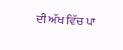ਦੀ ਅੱਖ ਵਿੱਚ ਪਾ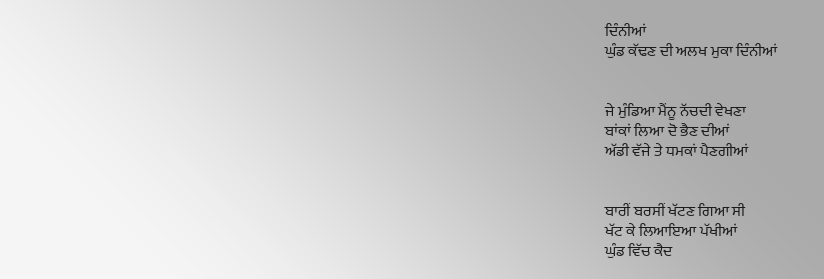ਦਿੰਨੀਆਂ
ਘੁੰਡ ਕੱਢਣ ਦੀ ਅਲਖ ਮੁਕਾ ਦਿੰਨੀਆਂ


ਜੇ ਮੁੰਡਿਆ ਮੈਂਨੂ ਨੱਚਦੀ ਵੇਖਣਾ
ਬਾਂਕਾਂ ਲਿਆ ਦੋ ਭੈਣ ਦੀਆਂ
ਅੱਡੀ ਵੱਜੇ ਤੇ ਧਮਕਾਂ ਪੈਣਗੀਆਂ


ਬਾਰੀਂ ਬਰਸੀਂ ਖੱਟਣ ਗਿਆ ਸੀ
ਖੱਟ ਕੇ ਲਿਆਇਆ ਪੱਖੀਆਂ
ਘੁੰਡ ਵਿੱਚ ਕੈਦ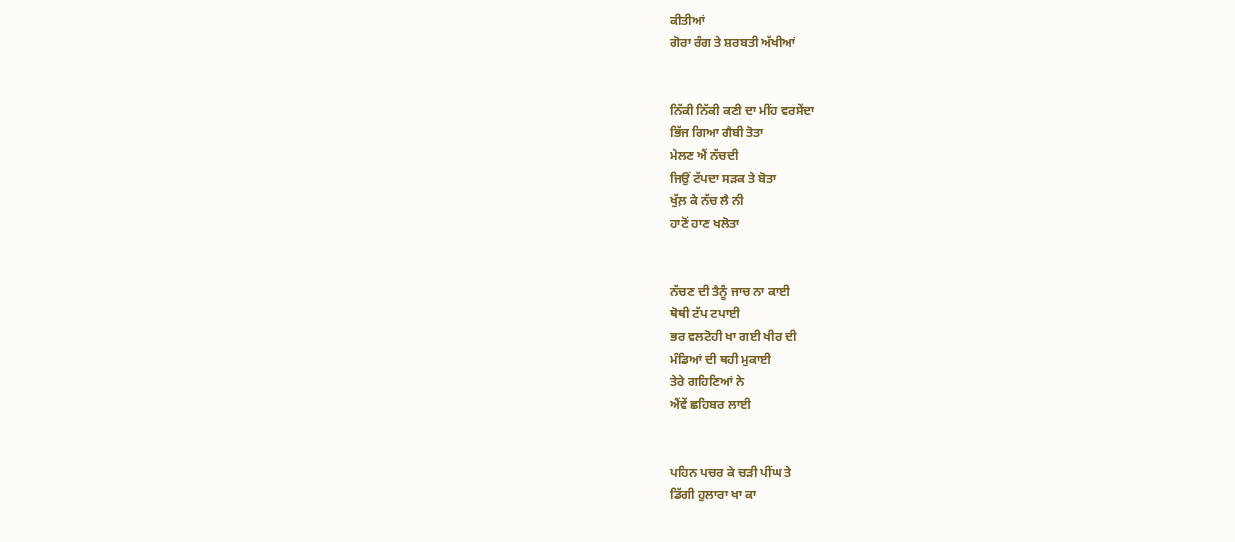ਕੀਤੀਆਂ
ਗੋਰਾ ਰੰਗ ਤੇ ਸ਼ਰਬਤੀ ਅੱਖੀਆਂ


ਨਿੱਕੀ ਨਿੱਕੀ ਕਣੀ ਦਾ ਮੀਂਹ ਵਰਸੇਂਦਾ
ਭਿੱਜ ਗਿਆ ਗੈਬੀ ਤੋਤਾ
ਮੇਲਣ ਐਂ ਨੱਚਦੀ
ਜਿਉਂ ਟੱਪਦਾ ਸੜਕ ਤੇ ਬੋਤਾ
ਖੁੱਲ਼ ਕੇ ਨੱਚ ਲੈ ਨੀ
ਹਾਣੋਂ ਹਾਣ ਖਲੋਤਾ


ਨੱਚਣ ਦੀ ਤੈਨੂੰ ਜਾਚ ਨਾ ਕਾਈ
ਥੋਥੀ ਟੱਪ ਟਪਾਈ
ਭਰ ਵਲਟੋਹੀ ਖਾ ਗਈ ਖੀਰ ਦੀ
ਮੰਡਿਆਂ ਦੀ ਥਹੀ ਮੁਕਾਈ
ਤੇਰੇ ਗਹਿਣਿਆਂ ਨੇ
ਐਂਵੇਂ ਛਹਿਬਰ ਲਾਈ


ਪਹਿਨ ਪਚਰ ਕੇ ਚੜੀ ਪੀਂਘ ਤੇ
ਡਿੱਗੀ ਹੁਲਾਰਾ ਖਾ ਕਾ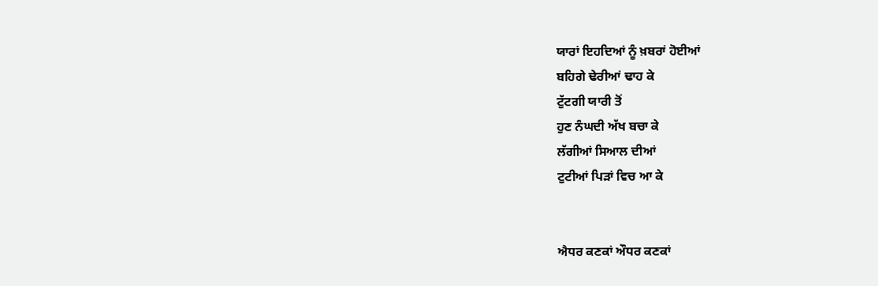ਯਾਰਾਂ ਇਹਦਿਆਂ ਨੂੰ ਖ਼ਬਰਾਂ ਹੋਈਆਂ
ਬਹਿਗੇ ਢੇਰੀਆਂ ਢਾਹ ਕੇ
ਟੁੱਟਗੀ ਯਾਰੀ ਤੋਂ
ਹੁਣ ਨੰਘਦੀ ਅੱਖ ਬਚਾ ਕੇ
ਲੱਗੀਆਂ ਸਿਆਲ ਦੀਆਂ
ਟੁਟੀਆਂ ਪਿੜਾਂ ਵਿਚ ਆ ਕੇ


ਐਧਰ ਕਣਕਾਂ ਔਧਰ ਕਣਕਾਂ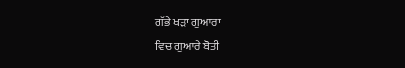ਗੱਭੇ ਖੜਾ ਗੁਆਰਾ
ਵਿਚ ਗੁਆਰੇ ਬੋਤੀ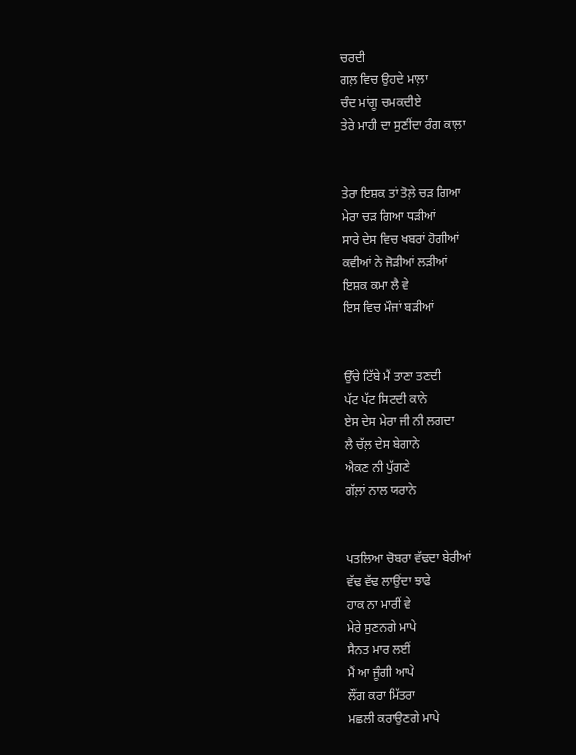ਚਰਦੀ
ਗਲ਼ ਵਿਚ ਉਹਦੇ ਮਾਲ਼ਾ
ਚੰਦ ਮਾਂਗੂ ਚਮਕਦੀਏ
ਤੇਰੇ ਮਾਹੀ ਦਾ ਸੁਣੀਂਦਾ ਰੰਗ ਕਾਲ਼ਾ


ਤੇਰਾ ਇਸ਼ਕ ਤਾਂ ਤੋਲ਼ੇ ਚੜ ਗਿਆ
ਮੇਰਾ ਚੜ ਗਿਆ ਧੜੀਆਂ
ਸਾਰੇ ਦੇਸ ਵਿਚ ਖਬਰਾਂ ਹੋਗੀਆਂ
ਕਵੀਆਂ ਨੇ ਜੋੜੀਆਂ ਲੜੀਆਂ
ਇਸ਼ਕ ਕਮਾ ਲੈ ਵੇ
ਇਸ ਵਿਚ ਮੌਜਾਂ ਬੜੀਆਂ


ਉੱਚੇ ਟਿੱਬੇ ਮੈਂ ਤਾਣਾ ਤਣਦੀ
ਪੱਟ ਪੱਟ ਸਿਟਦੀ ਕਾਨੇ
ਏਸ ਦੇਸ ਮੇਰਾ ਜੀ ਨੀ ਲਗਦਾ
ਲੈ ਚੱਲ਼ ਦੇਸ ਬੇਗਾਨੇ
ਐਕਣ ਨੀ ਪੁੱਗਣੇ
ਗੱਲ਼ਾਂ ਨਾਲ ਯਰਾਨੇ


ਪਤਲਿਆ ਚੋਬਰਾ ਵੱਢਦਾ ਬੇਰੀਆਂ
ਵੱਢ ਵੱਢ ਲਾਉਂਦਾ ਝਾਫੇ
ਹਾਕ ਨਾ ਮਾਰੀਂ ਵੇ
ਮੇਰੇ ਸੁਣਨਗੇ ਮਾਪੇ
ਸੈਨਤ ਮਾਰ ਲਈਂ
ਮੈਂ ਆ ਜੂੰਗੀ ਆਪੇ
ਲੌਂਗ ਕਰਾ ਮਿੱਤਰਾ
ਮਛਲੀ ਕਰਾਉਣਗੇ ਮਾਪੇ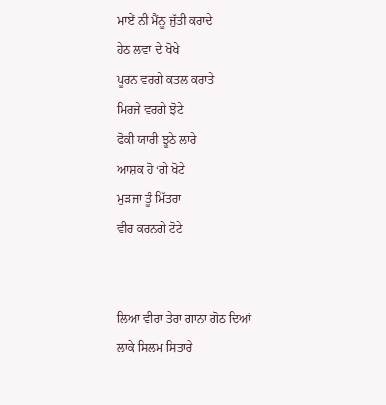ਮਾਏਂ ਨੀ ਮੈਂਨੂ ਜੁੱਤੀ ਕਰਾਦੇ
ਹੇਠ ਲਵਾ ਦੇ ਖੋਖੇ
ਪੂਰਨ ਵਰਗੇ ਕਤਲ ਕਰਾਤੇ
ਮਿਰਜੇ ਵਰਗੇ ਝੋਟੇ
ਫੋਕੀ ਯਾਰੀ ਝੂਠੇ ਲਾਰੇ
ਆਸ਼ਕ ਹੋ ‘ਗੇ ਖੋਟੇ
ਮੁੜਜਾ ਤੂੰ ਮਿੱਤਰਾ
ਵੀਰ ਕਰਨਗੇ ਟੋਟੇ


ਲਿਆ ਵੀਰਾ ਤੇਰਾ ਗਾਨਾ ਗੋਠ ਦਿਆਂ
ਲਾਕੇ ਸਿਲਮ ਸਿਤਾਰੇ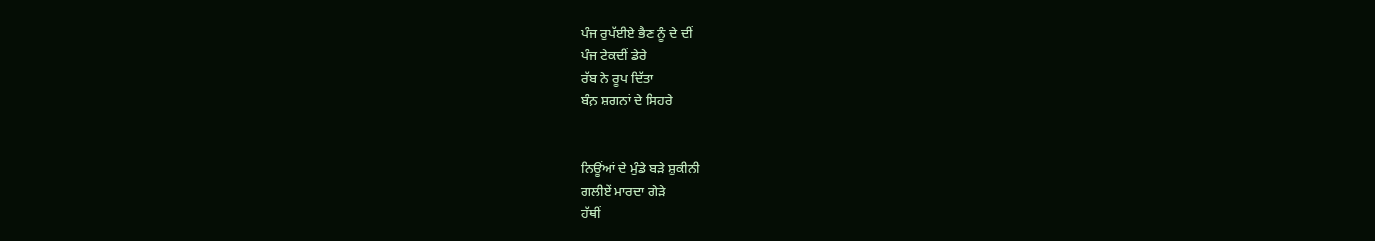ਪੰਜ ਰੁਪੱਈਏ ਭੈਣ ਨੂੰ ਦੇ ਦੀਂ
ਪੰਜ ਟੇਕਦੀਂ ਡੇਰੇ
ਰੱਬ ਨੇ ਰੂਪ ਦਿੱਤਾ
ਬੰਨ਼ ਸ਼ਗਨਾਂ ਦੇ ਸਿਹਰੇ


ਨਿਊਂਆਂ ਦੇ ਮੁੰਡੇ ਬੜੇ ਸ਼ੁਕੀਨੀ
ਗਲੀਏਂ ਮਾਰਦਾ ਗੇੜੇ
ਹੱਥੀਂ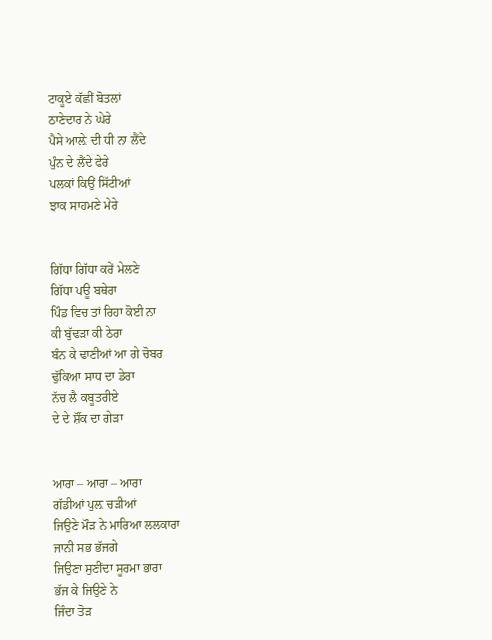ਟਾਕੂਏ ਕੱਛੀਂ ਬੋਤਲਾਂ
ਠਾਣੇਦਾਰ ਨੇ ਘੇਰੇ
ਪੈਸੇ ਆਲ਼ੇ ਦੀ ਧੀ ਨਾ ਲੈਂਦੇ
ਪੁੰਨ ਦੇ ਲੈਂਦੇ ਫੇਰੇ
ਪਲਕਾਂ ਕਿਉਂ ਸਿੱਟੀਆਂ
ਝਾਕ ਸਾਹਮਣੇ ਮੇਰੇ


ਗਿੱਧਾ ਗਿੱਧਾ ਕਰੇਂ ਮੇਲਣੇ
ਗਿੱਧਾ ਪਊ ਬਥੇਰਾ
ਪਿੰਡ ਵਿਚ ਤਾਂ ਰਿਹਾ ਕੋਈ ਨਾ
ਕੀ ਬੁੱਢੜਾ ਕੀ ਠੇਰਾ
ਬੰਨ ਕੇ ਢਾਣੀਆਂ ਆ ਗੇ ਚੋਬਰ
ਢੁੱਕਿਆ ਸਾਧ ਦਾ ਡੇਰਾ
ਨੱਚ ਲੈ ਕਬੂਤਰੀਏ
ਦੇ ਦੇ ਸ਼ੌਂਕ ਦਾ ਗੇੜਾ


ਆਰਾ – ਆਰਾ – ਆਰਾ
ਗੱਡੀਆਂ ਪੁਲ਼ ਚੜੀਆਂ
ਜਿਉਣੇ ਮੌੜ ਨੇ ਮਾਰਿਆ ਲਲਕਾਰਾ
ਜਾਨੀ ਸਭ ਭੱਜਗੇ
ਜਿਉਣਾ ਸੁਣੀਂਦਾ ਸੂਰਮਾ ਭਾਰਾ
ਭੱਜ ਕੇ ਜਿਉਣੇ ਨੇ
ਜਿੰਦਾ ਤੋੜ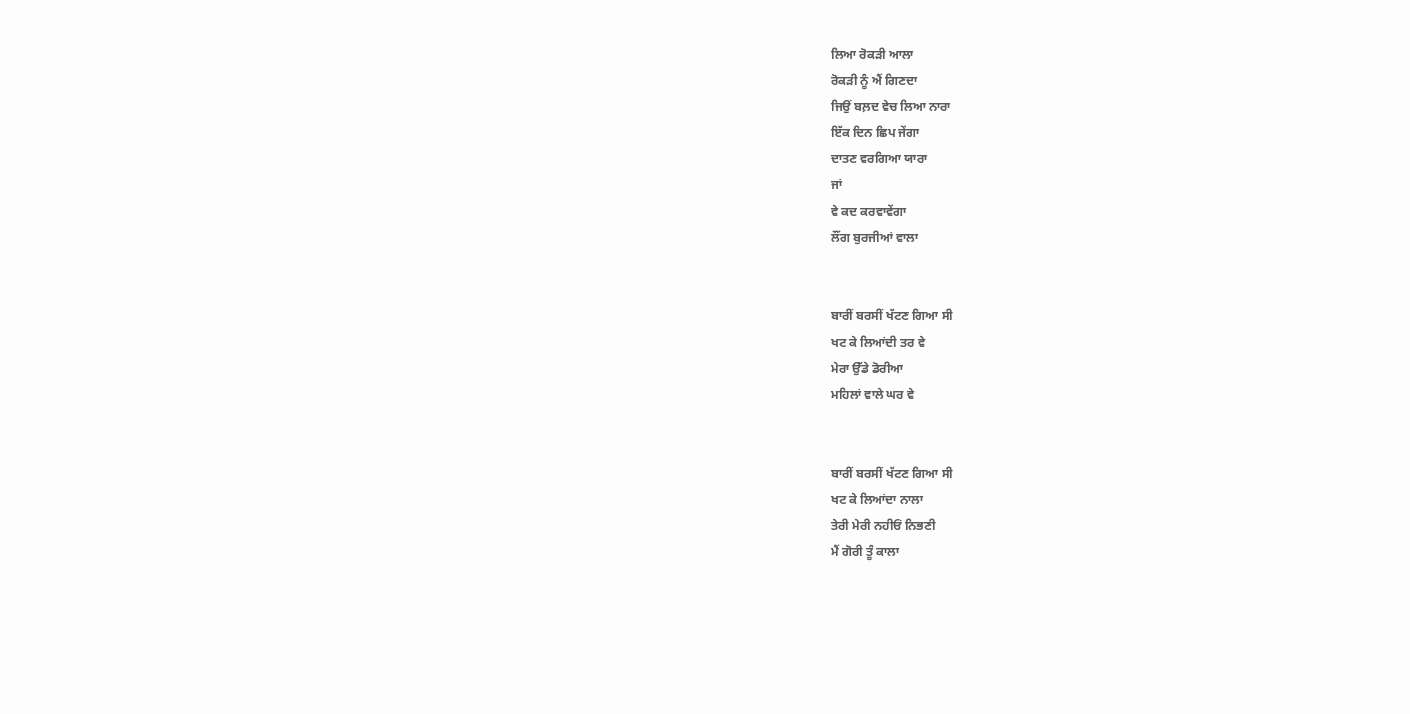ਲਿਆ ਰੋਕੜੀ ਆਲਾ
ਰੋਕੜੀ ਨੂੰ ਐਂ ਗਿਣਦਾ
ਜਿਉਂ ਬਲ਼ਦ ਵੇਚ ਲਿਆ ਨਾਰਾ
ਇੱਕ ਦਿਨ ਛਿਪ ਜੇਂਗਾ
ਦਾਤਣ ਵਰਗਿਆ ਯਾਰਾ
ਜਾਂ
ਵੇ ਕਦ ਕਰਵਾਵੇਂਗਾ
ਲੌਂਗ ਬੁਰਜੀਆਂ ਵਾਲਾ


ਬਾਰੀਂ ਬਰਸੀਂ ਖੱਟਣ ਗਿਆ ਸੀ
ਖਟ ਕੇ ਲਿਆਂਦੀ ਤਰ ਵੇ
ਮੇਰਾ ਉੱਡੇ ਡੋਰੀਆ
ਮਹਿਲਾਂ ਵਾਲੇ ਘਰ ਵੇ


ਬਾਰੀਂ ਬਰਸੀਂ ਖੱਟਣ ਗਿਆ ਸੀ
ਖਟ ਕੇ ਲਿਆਂਦਾ ਨਾਲਾ
ਤੇਰੀ ਮੇਰੀ ਨਹੀਓਂ ਨਿਭਣੀ
ਮੈਂ ਗੋਰੀ ਤੂੰ ਕਾਲਾ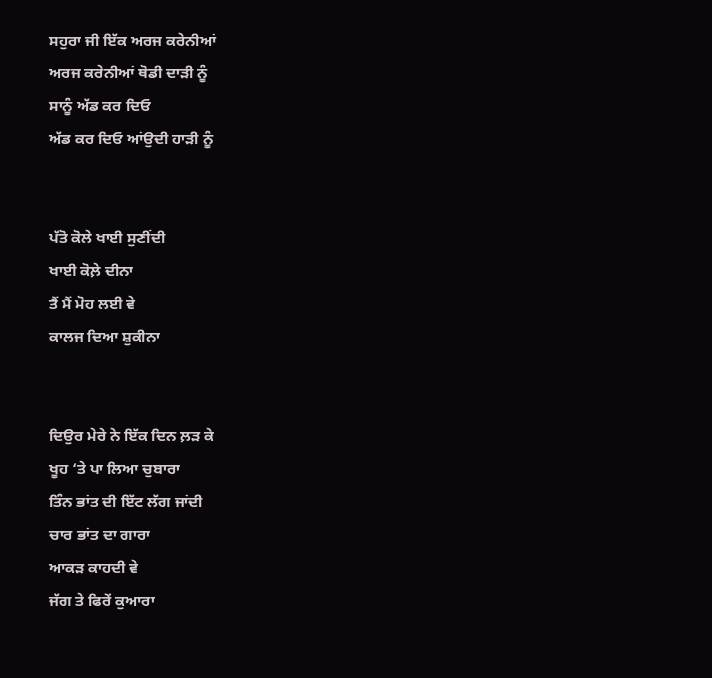ਸਹੁਰਾ ਜੀ ਇੱਕ ਅਰਜ ਕਰੇਨੀਆਂ
ਅਰਜ ਕਰੇਨੀਆਂ ਥੋਡੀ ਦਾੜੀ ਨੂੰ
ਸਾਨੂੰ ਅੱਡ ਕਰ ਦਿਓ
ਅੱਡ ਕਰ ਦਿਓ ਆਂਉਦੀ ਹਾੜੀ ਨੂੰ


ਪੱਤੋ ਕੋਲੇ ਖਾਈ ਸੁਣੀਂਦੀ
ਖਾਈ ਕੋਲ਼ੇ ਦੀਨਾ
ਤੈਂ ਮੈਂ ਮੋਹ ਲਈ ਵੇ
ਕਾਲਜ ਦਿਆ ਸ਼ੁਕੀਨਾ


ਦਿਉਰ ਮੇਰੇ ਨੇ ਇੱਕ ਦਿਨ ਲ਼ੜ ਕੇ
ਖੂਹ ‘ਤੇ ਪਾ ਲਿਆ ਚੁਬਾਰਾ
ਤਿੰਨ ਭਾਂਤ ਦੀ ਇੱਟ ਲੱਗ ਜਾਂਦੀ
ਚਾਰ ਭਾਂਤ ਦਾ ਗਾਰਾ
ਆਕੜ ਕਾਹਦੀ ਵੇ
ਜੱਗ ਤੇ ਫਿਰੇਂ ਕੁਆਰਾ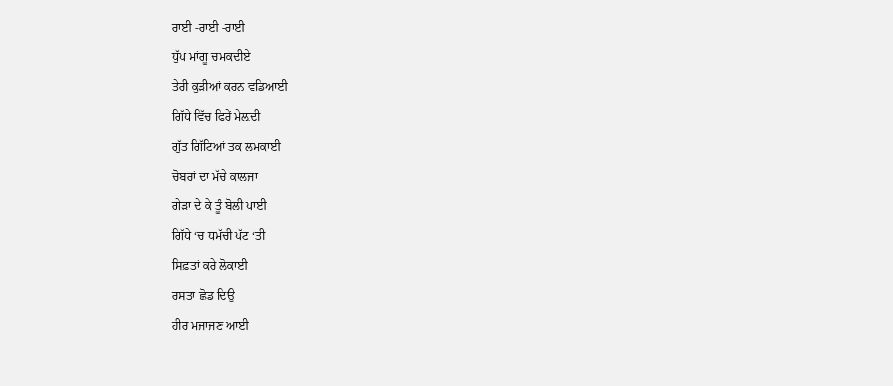ਰਾਈ -ਰਾਈ -ਰਾਈ
ਧੁੱਪ ਮਾਂਗੂ ਚਮਕਦੀਏ
ਤੇਰੀ ਕੁੜੀਆਂ ਕਰਨ ਵਡਿਆਈ
ਗਿੱਧੇ ਵਿੱਚ ਫਿਰੇਂ ਮੇਲ਼ਦੀ
ਗੁੱਤ ਗਿੱਟਿਆਂ ਤਕ ਲਮਕਾਈ
ਚੋਬਰਾਂ ਦਾ ਮੱਚੇ ਕਾਲਜਾ
ਗੇੜਾ ਦੇ ਕੇ ਤੂੰ ਬੋਲੀ ਪਾਈ
ਗਿੱਧੇ ‘ਚ ਧਮੱਚੀ ਪੱਟ ‘ਤੀ
ਸਿਫ਼ਤਾਂ ਕਰੇ ਲੋਕਾਈ
ਰਸਤਾ ਛੋਡ ਦਿਉ
ਹੀਰ ਮਜਾਜਣ ਆਈ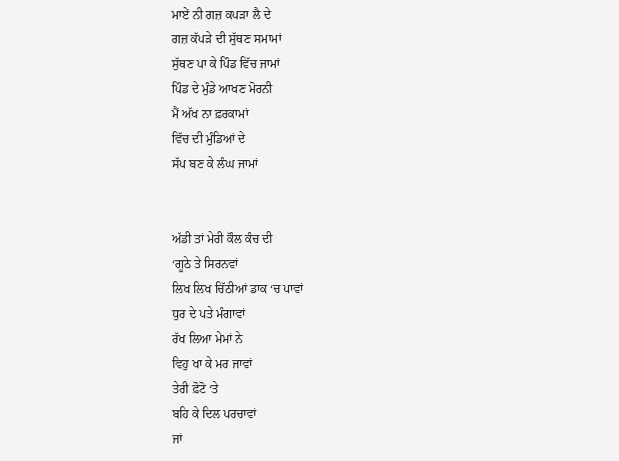ਮਾਏਂ ਨੀ ਗਜ਼ ਕਪੜਾ ਲੈ ਦੇ
ਗਜ਼ ਕੱਪੜੇ ਦੀ ਸੁੱਥਣ ਸਮਾਮਾਂ
ਸੁੱਥਣ ਪਾ ਕੇ ਪਿੰਡ ਵਿੱਚ ਜਾਮਾਂ
ਪਿੰਡ ਦੇ ਮੁੰਡੇ ਆਖਣ ਮੋਰਨੀ
ਮੈਂ ਅੱਖ ਨਾ ਫ਼ਰਕਾਮਾਂ
ਵਿੱਚ ਦੀ ਮੁੰਡਿਆਂ ਦੇ
ਸੱਪ ਬਣ ਕੇ ਲੰਘ ਜਾਮਾਂ


ਅੱਡੀ ਤਾਂ ਮੇਰੀ ਕੌਲ ਕੰਚ ਦੀ
‘ਗੂਠੇ ਤੇ ਸਿਰਨਵਾਂ
ਲਿਖ ਲਿਖ ਚਿੱਠੀਆਂ ਡਾਕ ‘ਚ ਪਾਵਾਂ
ਧੁਰ ਦੇ ਪਤੇ ਮੰਗਾਵਾਂ
ਰੱਖ ਲਿਆ ਮੇਮਾਂ ਨੇ
ਵਿਹੁ ਖਾ ਕੇ ਮਰ ਜਾਵਾਂ
ਤੇਰੀ ਫ਼ੋਟੋ ‘ਤੇ
ਬਹਿ ਕੇ ਦਿਲ ਪਰਚਾਵਾਂ
ਜਾਂ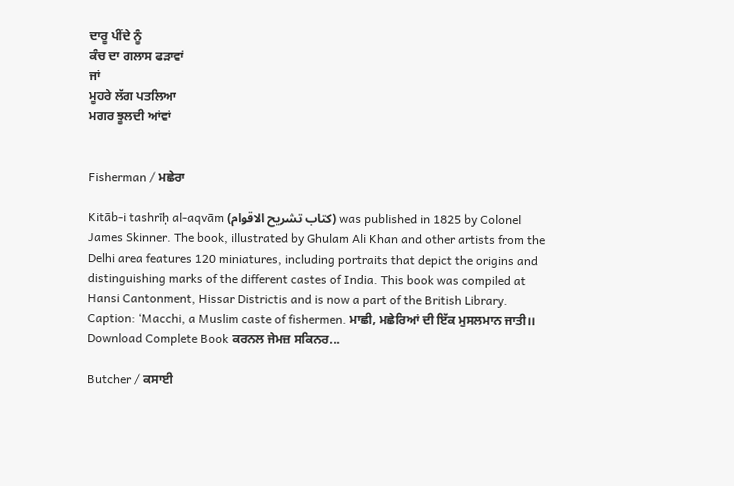ਦਾਰੂ ਪੀਂਦੇ ਨੂੰ
ਕੰਚ ਦਾ ਗਲਾਸ ਫੜਾਵਾਂ
ਜਾਂ
ਮੂਹਰੇ ਲੱਗ ਪਤਲਿਆ
ਮਗਰ ਝੂਲਦੀ ਆਂਵਾਂ


Fisherman / ਮਛੇਰਾ

Kitāb-i tashrīḥ al-aqvām (کتاب تشريح الاقوام) was published in 1825 by Colonel James Skinner. The book, illustrated by Ghulam Ali Khan and other artists from the Delhi area features 120 miniatures, including portraits that depict the origins and distinguishing marks of the different castes of India. This book was compiled at Hansi Cantonment, Hissar Districtis and is now a part of the British Library. Caption: ‘Macchi, a Muslim caste of fishermen. ਮਾਛੀ, ਮਛੇਰਿਆਂ ਦੀ ਇੱਕ ਮੁਸਲਮਾਨ ਜਾਤੀ।। Download Complete Book ਕਰਨਲ ਜੇਮਜ਼ ਸਕਿਨਰ...

Butcher / ਕਸਾਈ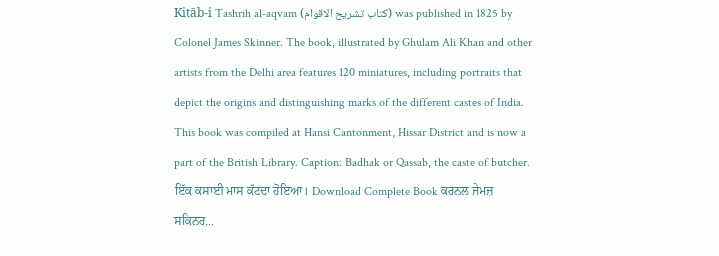Kitāb-i Tashrih al-aqvam (کتاب تشريح الاقوام) was published in 1825 by Colonel James Skinner. The book, illustrated by Ghulam Ali Khan and other artists from the Delhi area features 120 miniatures, including portraits that depict the origins and distinguishing marks of the different castes of India. This book was compiled at Hansi Cantonment, Hissar District and is now a part of the British Library. Caption: Badhak or Qassab, the caste of butcher. ਇੱਕ ਕਸਾਈ ਮਾਸ ਕੱਟਦਾ ਹੋਇਆ। Download Complete Book ਕਰਨਲ ਜੇਮਜ਼ ਸਕਿਨਰ...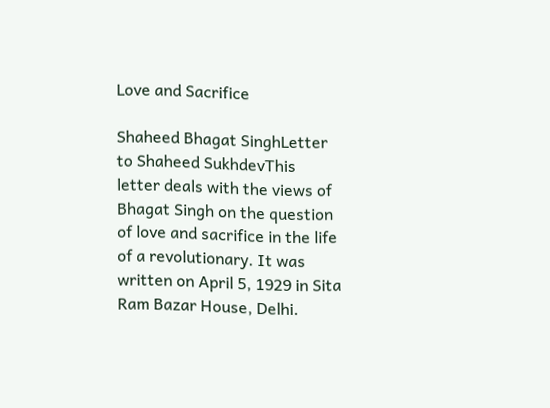Love and Sacrifice

Shaheed Bhagat SinghLetter to Shaheed SukhdevThis letter deals with the views of Bhagat Singh on the question of love and sacrifice in the life of a revolutionary. It was written on April 5, 1929 in Sita Ram Bazar House, Delhi.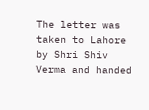The letter was taken to Lahore by Shri Shiv Verma and handed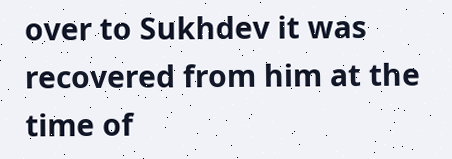over to Sukhdev it was recovered from him at the time of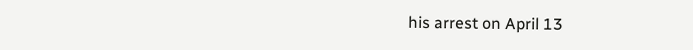his arrest on April 13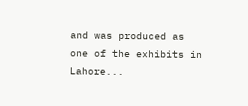and was produced as one of the exhibits in Lahore...